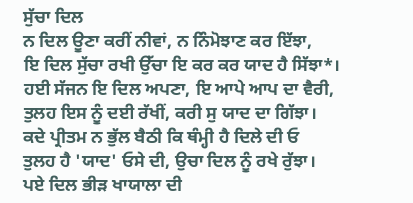ਸੁੱਚਾ ਦਿਲ
ਨ ਦਿਲ ਊਣਾ ਕਰੀਂ ਨੀਵਾਂ, ਨ ਨਿੰਮੋਝਾਣ ਕਰ ਇੱਝਾ,
ਇ ਦਿਲ ਸੁੱਚਾ ਰਖੀ ਉੱਚਾ ਇ ਕਰ ਕਰ ਯਾਦ ਹੈ ਸਿੱਝਾ*।
ਹਈ ਸੱਜਨ ਇ ਦਿਲ ਅਪਣਾ, ਇ ਆਪੇ ਆਪ ਦਾ ਵੈਰੀ,
ਤੁਲਹ ਇਸ ਨੂੰ ਦਈ ਰੱਖੀਂ, ਕਰੀ ਸੁ ਯਾਦ ਦਾ ਗਿੱਝਾ।
ਕਦੇ ਪ੍ਰੀਤਮ ਨ ਭੁੱਲ ਬੈਠੀ ਕਿ ਥੰਮ੍ਹੀ ਹੈ ਦਿਲੇ ਦੀ ਓ
ਤੁਲਹ ਹੈ 'ਯਾਦ' ਓਸੇ ਦੀ, ਉਚਾ ਦਿਲ ਨੂੰ ਰਖੇ ਰੁੱਝਾ।
ਪਏ ਦਿਲ ਭੀੜ ਖਾਯਾਲਾ ਦੀ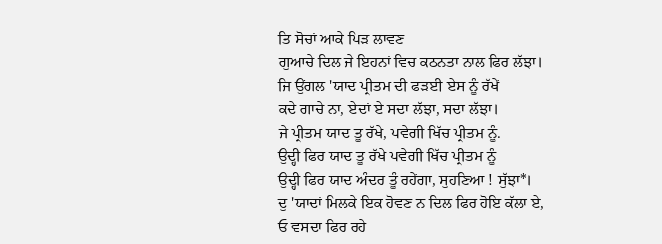ਤਿ ਸੋਚਾਂ ਆਕੇ ਪਿੜ ਲਾਵਣ
ਗੁਆਚੇ ਦਿਲ ਜੇ ਇਹਨਾਂ ਵਿਚ ਕਠਨਤਾ ਨਾਲ ਫਿਰ ਲੱਝਾ।
ਜਿ ਉਂਗਲ 'ਯਾਦ ਪ੍ਰੀਤਮ ਦੀ ਫੜਈ ਏਸ ਨੂੰ ਰੱਖੇਂ
ਕਦੇ ਗਾਚੇ ਨਾ, ਏਦਾਂ ਏ ਸਦਾ ਲੱਝਾ, ਸਦਾ ਲੱਝਾ।
ਜੇ ਪ੍ਰੀਤਮ ਯਾਦ ਤੂ ਰੱਖੇ, ਪਵੇਗੀ ਖਿੱਚ ਪ੍ਰੀਤਮ ਨੂੰ.
ਉਦ੍ਹੀ ਫਿਰ ਯਾਦ ਤੂ ਰੱਖੇ ਪਵੇਗੀ ਖਿੱਚ ਪ੍ਰੀਤਮ ਨੂੰ
ਉਦ੍ਹੀ ਫਿਰ ਯਾਦ ਅੰਦਰ ਤੂੰ ਰਹੇਂਗਾ, ਸੁਹਣਿਆ ! ਸੁੱਝਾ*।
ਦੁ 'ਯਾਦਾਂ ਮਿਲਕੇ ਇਕ ਹੋਵਣ ਨ ਦਿਲ ਫਿਰ ਹੋਇ ਕੱਲਾ ਏ,
ਓ ਵਸਦਾ ਫਿਰ ਰਹੇ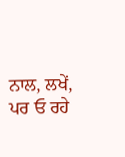ਨਾਲ, ਲਖੇਂ, ਪਰ ਓ ਰਹੇ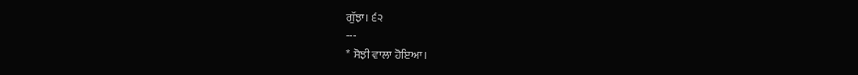ਗੁੱਝਾ। ੬੨
---
* ਸੋਝੀ ਵਾਲਾ ਹੋਇਆ।